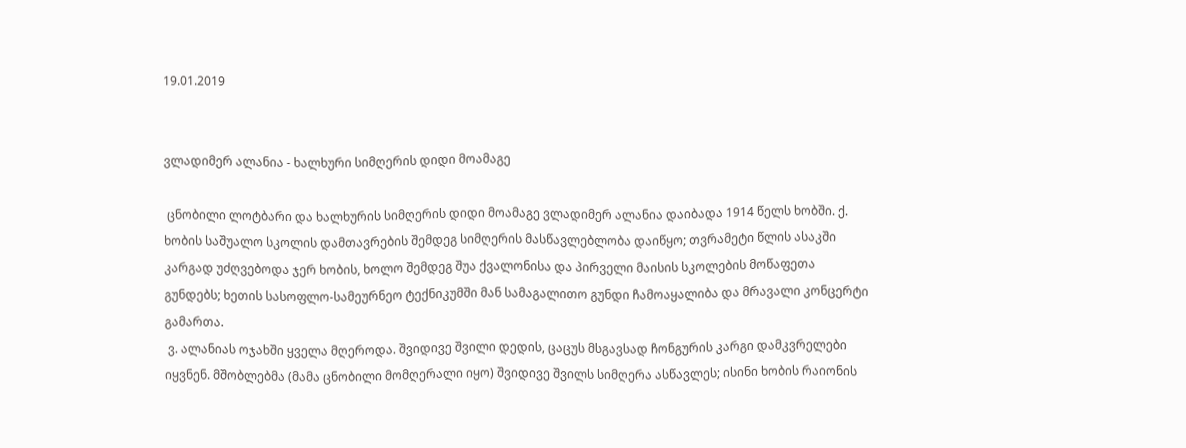19.01.2019


ვლადიმერ ალანია - ხალხური სიმღერის დიდი მოამაგე

 ცნობილი ლოტბარი და ხალხურის სიმღერის დიდი მოამაგე ვლადიმერ ალანია დაიბადა 1914 წელს ხობში. ქ. ხობის საშუალო სკოლის დამთავრების შემდეგ სიმღერის მასწავლებლობა დაიწყო; თვრამეტი წლის ასაკში კარგად უძღვებოდა ჯერ ხობის, ხოლო შემდეგ შუა ქვალონისა და პირველი მაისის სკოლების მოწაფეთა გუნდებს; ხეთის სასოფლო-სამეურნეო ტექნიკუმში მან სამაგალითო გუნდი ჩამოაყალიბა და მრავალი კონცერტი გამართა.
 ვ. ალანიას ოჯახში ყველა მღეროდა. შვიდივე შვილი დედის, ცაცუს მსგავსად ჩონგურის კარგი დამკვრელები იყვნენ. მშობლებმა (მამა ცნობილი მომღერალი იყო) შვიდივე შვილს სიმღერა ასწავლეს; ისინი ხობის რაიონის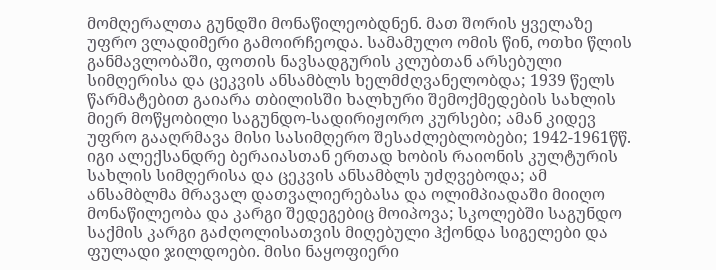მომღერალთა გუნდში მონაწილეობდნენ. მათ შორის ყველაზე უფრო ვლადიმერი გამოირჩეოდა. სამამულო ომის წინ, ოთხი წლის განმავლობაში, ფოთის ნავსადგურის კლუბთან არსებული სიმღერისა და ცეკვის ანსამბლს ხელმძღვანელობდა; 1939 წელს წარმატებით გაიარა თბილისში ხალხური შემოქმედების სახლის მიერ მოწყობილი საგუნდო-სადირიჟორო კურსები; ამან კიდევ უფრო გააღრმავა მისი სასიმღერო შესაძლებლობები; 1942-1961წწ. იგი ალექსანდრე ბერაიასთან ერთად ხობის რაიონის კულტურის სახლის სიმღერისა და ცეკვის ანსამბლს უძღვებოდა; ამ ანსამბლმა მრავალ დათვალიერებასა და ოლიმპიადაში მიიღო მონაწილეობა და კარგი შედეგებიც მოიპოვა; სკოლებში საგუნდო საქმის კარგი გაძღოლისათვის მიღებული ჰქონდა სიგელები და ფულადი ჯილდოები. მისი ნაყოფიერი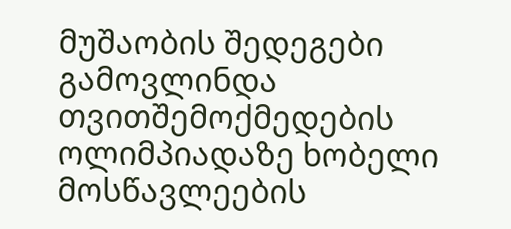მუშაობის შედეგები გამოვლინდა თვითშემოქმედების ოლიმპიადაზე ხობელი მოსწავლეების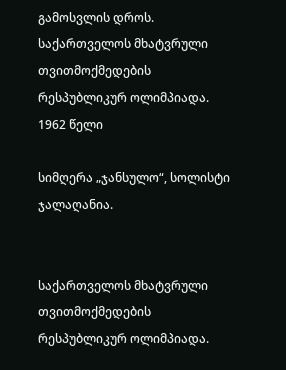გამოსვლის დროს.
საქართველოს მხატვრული თვითმოქმედების რესპუბლიკურ ოლიმპიადა. 1962 წელი

სიმღერა „ჯანსულო“, სოლისტი ჯალაღანია.


საქართველოს მხატვრული თვითმოქმედების რესპუბლიკურ ოლიმპიადა.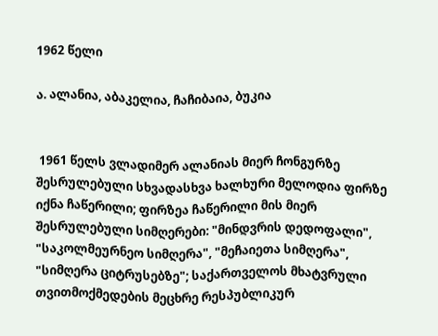1962 წელი

ა. ალანია, აბაკელია, ჩაჩიბაია, ბუკია


 1961 წელს ვლადიმერ ალანიას მიერ ჩონგურზე შესრულებული სხვადასხვა ხალხური მელოდია ფირზე იქნა ჩაწერილი; ფირზეა ჩაწერილი მის მიერ შესრულებული სიმღერები: "მინდვრის დედოფალი", "საკოლმეურნეო სიმღერა", "მეჩაიეთა სიმღერა", "სიმღერა ციტრუსებზე"; საქართველოს მხატვრული თვითმოქმედების მეცხრე რესპუბლიკურ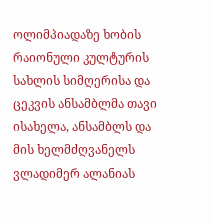ოლიმპიადაზე ხობის რაიონული კულტურის სახლის სიმღერისა და ცეკვის ანსამბლმა თავი ისახელა, ანსამბლს და მის ხელმძღვანელს ვლადიმერ ალანიას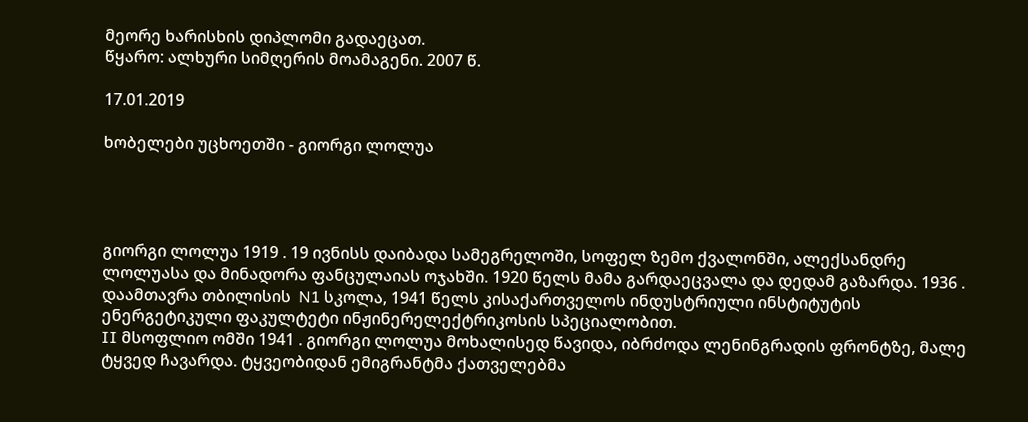მეორე ხარისხის დიპლომი გადაეცათ.
წყარო: ალხური სიმღერის მოამაგენი. 2007 წ.

17.01.2019

ხობელები უცხოეთში - გიორგი ლოლუა




გიორგი ლოლუა 1919 . 19 ივნისს დაიბადა სამეგრელოში, სოფელ ზემო ქვალონში, ალექსანდრე ლოლუასა და მინადორა ფანცულაიას ოჯახში. 1920 წელს მამა გარდაეცვალა და დედამ გაზარდა. 1936 . დაამთავრა თბილისის  N1 სკოლა, 1941 წელს კისაქართველოს ინდუსტრიული ინსტიტუტის ენერგეტიკული ფაკულტეტი ინჟინერელექტრიკოსის სპეციალობით.
II მსოფლიო ომში 1941 . გიორგი ლოლუა მოხალისედ წავიდა, იბრძოდა ლენინგრადის ფრონტზე, მალე ტყვედ ჩავარდა. ტყვეობიდან ემიგრანტმა ქათველებმა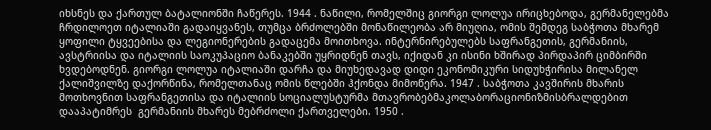იხსნეს და ქართულ ბატალიონში ჩაწერეს. 1944 . ნაწილი, რომელშიც გიორგი ლოლუა ირიცხებოდა, გერმანელებმა ჩრდილოეთ იტალიაში გადაიყვანეს, თუმცა ბრძოლებში მონაწილეობა არ მიუღია, ომის შემდეგ საბჭოთა მხარემ ყოფილი ტყვეებისა და ლეგიონერების გადაცემა მოითხოვა. ინტერნირებულებს საფრანგეთის, გერმანიის, ავსტრიისა და იტალიის საოკუპაციო ბანაკებში უყრიდნენ თავს, იქიდან კი ისინი ხშირად პირდაპირ ციმბირში ხვდებოდნენ. გიორგი ლოლუა იტალიაში დარჩა და მიუხედავად დიდი ეკონომიკური სიდუხჭირისა მილანელ ქალიშვილზე დაქორწინა, რომელთანაც ომის წლებში ჰქონდა მიმოწერა. 1947 . საბჭოთა კავშირის მხარის მოთხოვნით საფრანგეთისა და იტალიის სოციალუსტურმა მთავრობებმაკოლაბორაციონიზმისბრალდებით დააპატიმრეს  გერმანიის მხარეს მებრძოლი ქართველები. 1950 .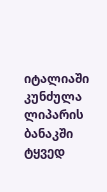იტალიაში კუნძულა ლიპარის ბანაკში ტყვედ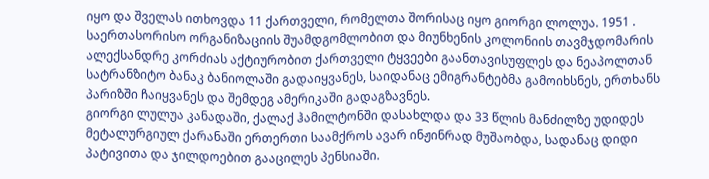იყო და შველას ითხოვდა 11 ქართველი, რომელთა შორისაც იყო გიორგი ლოლუა. 1951 . საერთასორისო ორგანიზაციის შუამდგომლობით და მიუნხენის კოლონიის თავმჯდომარის ალექსანდრე კორძიას აქტიურობით ქართველი ტყვეები გაანთავისუფლეს და ნეაპოლთან სატრანზიტო ბანაკ ბანიოლაში გადაიყვანეს, საიდანაც ემიგრანტებმა გამოიხსნეს, ერთხანს პარიზში ჩაიყვანეს და შემდეგ ამერიკაში გადაგზავნეს.
გიორგი ლულუა კანადაში, ქალაქ ჰამილტონში დასახლდა და 33 წლის მანძილზე უდიდეს მეტალურგიულ ქარანაში ერთერთი საამქროს ავარ ინჟინრად მუშაობდა, სადანაც დიდი პატივითა და ჯილდოებით გააცილეს პენსიაში.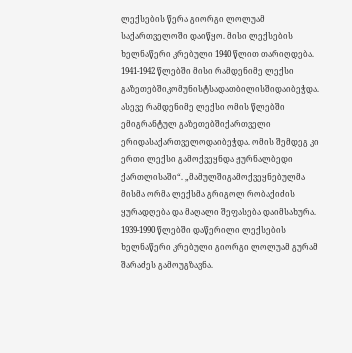ლექსების წერა გიორგი ლოლუამ საქართველოში დაიწყო. მისი ლექსების ხელნაწერი კრებული 1940 წლით თარიღდება. 1941-1942 წლებში მისი რამდენიმე ლექსი გაზეთებშიკომუნისტსადათბილისშიდაიბეჭდა. ასევე რამდენიმე ლექსი ომის წლებში ემიგრანტულ გაზეთებშიქართველი ერიდასაქართველოდაიბეჭდა. ომის შემდეგ კი ერთი ლექსი გამოქვეყნდა ჟურნალბედი ქართლისაში“. „მამულშიგამოქვეყნებულმა მისმა ორმა ლექსმა გრიგოლ რობაქიძის ყურადღება და მაღალი შეფასება დაიმსახურა. 1939-1990 წლებში დაწერილი ლექსების ხელნაწერი კრებული გიორგი ლოლუამ გურამ შარაძეს გამოუგზავნა.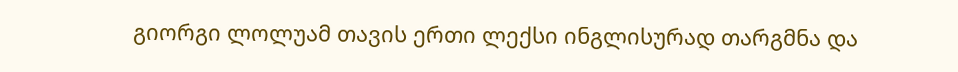გიორგი ლოლუამ თავის ერთი ლექსი ინგლისურად თარგმნა და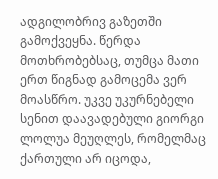ადგილობრივ გაზეთში გამოქვეყნა. წერდა მოთხრობებსაც, თუმცა მათი ერთ წიგნად გამოცემა ვერ მოასწრო. უკვე უკურნებელი სენით დაავადებული გიორგი ლოლუა მეუღლეს, რომელმაც ქართული არ იცოდა,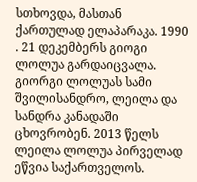სთხოვდა, მასთან ქართულად ელაპარაკა. 1990 . 21 დეკემბერს გიოგი ლოლუა გარდაიცვალა.
გიორგი ლოლუას სამი შვილისანდრო, ლეილა და სანდრა კანადაში ცხოვრობენ. 2013 წელს ლეილა ლოლუა პირველად ეწვია საქართველოს.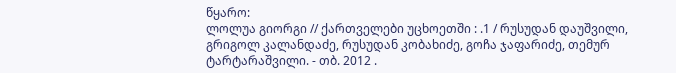წყარო:
ლოლუა გიორგი // ქართველები უცხოეთში : .1 / რუსუდან დაუშვილი, გრიგოლ კალანდაძე, რუსუდან კობახიძე, გოჩა ჯაფარიძე, თემურ ტარტარაშვილი. - თბ. 2012 .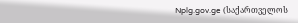Nplg.gov.ge (საქართველოს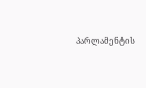პარლამენტის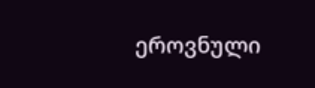ეროვნული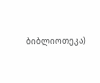ბიბლიოთეკა)